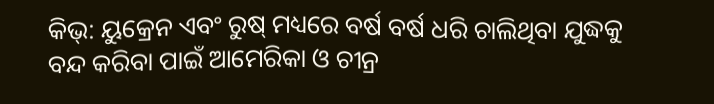କିଭ୍: ୟୁକ୍ରେନ ଏବଂ ରୁଷ୍ ମଧ୍ୟରେ ବର୍ଷ ବର୍ଷ ଧରି ଚାଲିଥିବା ଯୁଦ୍ଧକୁ ବନ୍ଦ କରିବା ପାଇଁ ଆମେରିକା ଓ ଚୀନ୍ର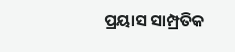ପ୍ରୟାସ ସାମ୍ପ୍ରତିକ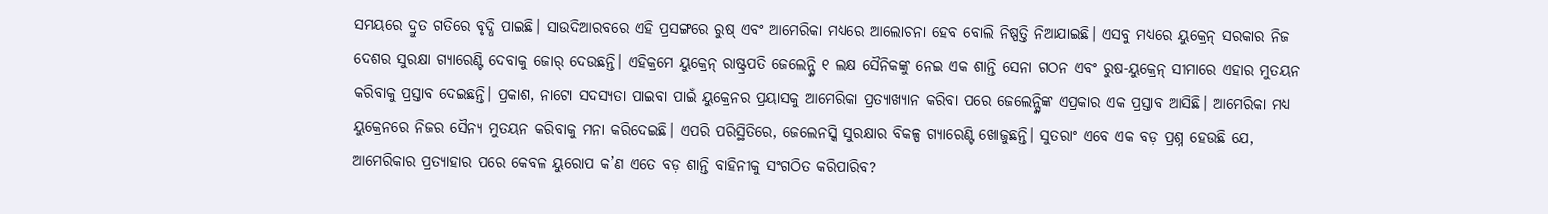ସମୟରେ ଦ୍ରୁତ ଗତିରେ ବୃଦ୍ଧି ପାଇଛି। ସାଉଦିଆରବରେ ଏହି ପ୍ରସଙ୍ଗରେ ରୁଷ୍ ଏବଂ ଆମେରିକା ମଧ୍ୟରେ ଆଲୋଚନା ହେବ ବୋଲି ନିଷ୍ପତ୍ତି ନିଆଯାଇଛି। ଏସବୁ ମଧ୍ୟରେ ୟୁକ୍ରେନ୍ ସରକାର ନିଜ ଦେଶର ସୁରକ୍ଷା ଗ୍ୟାରେଣ୍ଟି ଦେବାକୁ ଜୋର୍ ଦେଉଛନ୍ତି। ଏହିକ୍ରମେ ୟୁକ୍ରେନ୍ ରାଷ୍ଟ୍ରପତି ଜେଲେନ୍ସ୍କି ୧ ଲକ୍ଷ ସୈନିକଙ୍କୁ ନେଇ ଏକ ଶାନ୍ତି ସେନା ଗଠନ ଏବଂ ରୁଷ-ୟୁକ୍ରେନ୍ ସୀମାରେ ଏହାର ମୁତୟନ କରିବାକୁ ପ୍ରସ୍ତାବ ଦେଇଛନ୍ତି। ପ୍ରକାଶ, ନାଟୋ ସଦସ୍ୟତା ପାଇବା ପାଇଁ ୟୁକ୍ରେନର ପ୍ରୟାସକୁ ଆମେରିକା ପ୍ରତ୍ୟାଖ୍ୟାନ କରିବା ପରେ ଜେଲେନ୍ସ୍କିଙ୍କ ଏପ୍ରକାର ଏକ ପ୍ରସ୍ତାବ ଆସିଛି। ଆମେରିକା ମଧ୍ୟ ୟୁକ୍ରେନରେ ନିଜର ସୈନ୍ୟ ମୁତୟନ କରିବାକୁ ମନା କରିଦେଇଛି। ଏପରି ପରିସ୍ଥିତିରେ, ଜେଲେନସ୍କି ସୁରକ୍ଷାର ବିକଳ୍ପ ଗ୍ୟାରେଣ୍ଟି ଖୋଜୁଛନ୍ତି। ସୁତରାଂ ଏବେ ଏକ ବଡ଼ ପ୍ରଶ୍ନ ହେଉଛି ଯେ, ଆମେରିକାର ପ୍ରତ୍ୟାହାର ପରେ କେବଳ ୟୁରୋପ କ’ଣ ଏତେ ବଡ଼ ଶାନ୍ତି ବାହିନୀକୁ ସଂଗଠିତ କରିପାରିବ?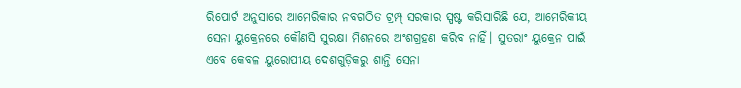ରିପୋର୍ଟ ଅନୁସାରେ ଆମେରିକାର ନବଗଠିତ ଟ୍ରମ୍ପ୍ ସରକାର ସ୍ପଷ୍ଟ କରିସାରିଛି ଯେ, ଆମେରିକୀୟ ସେନା ୟୁକ୍ରେନରେ କୌଣସି ସୁରକ୍ଷା ମିଶନରେ ଅଂଶଗ୍ରହଣ କରିବ ନାହିଁ। ସୁତରାଂ ୟୁକ୍ରେନ ପାଇଁ ଏବେ କେବଳ ୟୁରୋପୀୟ ଦେଶଗୁଡ଼ିକରୁ ଶାନ୍ତି ସେନା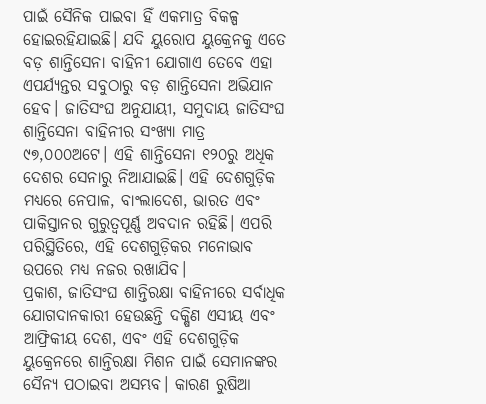ପାଇଁ ସୈନିକ ପାଇବା ହିଁ ଏକମାତ୍ର ବିକଳ୍ପ ହୋଇରହିଯାଇଛି। ଯଦି ୟୁରୋପ ୟୁକ୍ରେନକୁ ଏତେ ବଡ଼ ଶାନ୍ତିସେନା ବାହିନୀ ଯୋଗାଏ ତେବେ ଏହା ଏପର୍ଯ୍ୟନ୍ତର ସବୁଠାରୁ ବଡ଼ ଶାନ୍ତିସେନା ଅଭିଯାନ ହେବ। ଜାତିସଂଘ ଅନୁଯାୟୀ, ସମୁଦାୟ ଜାତିସଂଘ ଶାନ୍ତିସେନା ବାହିନୀର ସଂଖ୍ୟା ମାତ୍ର ୯୭,୦୦୦ଅଟେ। ଏହି ଶାନ୍ତିସେନା ୧୨୦ରୁ ଅଧିକ ଦେଶର ସେନାରୁ ନିଆଯାଇଛି। ଏହି ଦେଶଗୁଡ଼ିକ ମଧ୍ୟରେ ନେପାଳ, ବାଂଲାଦେଶ, ଭାରତ ଏବଂ ପାକିସ୍ତାନର ଗୁରୁତ୍ୱପୂର୍ଣ୍ଣ ଅବଦାନ ରହିଛି। ଏପରି ପରିସ୍ଥିତିରେ, ଏହି ଦେଶଗୁଡ଼ିକର ମନୋଭାବ ଉପରେ ମଧ୍ୟ ନଜର ରଖାଯିବ।
ପ୍ରକାଶ, ଜାତିସଂଘ ଶାନ୍ତିରକ୍ଷା ବାହିନୀରେ ସର୍ବାଧିକ ଯୋଗଦାନକାରୀ ହେଉଛନ୍ତି ଦକ୍ଷିଣ ଏସୀୟ ଏବଂ ଆଫ୍ରିକୀୟ ଦେଶ, ଏବଂ ଏହି ଦେଶଗୁଡ଼ିକ ୟୁକ୍ରେନରେ ଶାନ୍ତିରକ୍ଷା ମିଶନ ପାଇଁ ସେମାନଙ୍କର ସୈନ୍ୟ ପଠାଇବା ଅସମ୍ଭବ। କାରଣ ରୁଷିଆ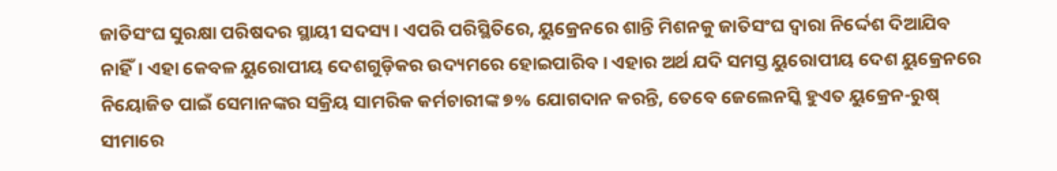ଜାତିସଂଘ ସୁରକ୍ଷା ପରିଷଦର ସ୍ଥାୟୀ ସଦସ୍ୟ। ଏପରି ପରିସ୍ଥିତିରେ, ୟୁକ୍ରେନରେ ଶାନ୍ତି ମିଶନକୁ ଜାତିସଂଘ ଦ୍ୱାରା ନିର୍ଦ୍ଦେଶ ଦିଆଯିବ ନାହିଁ। ଏହା କେବଳ ୟୁରୋପୀୟ ଦେଶଗୁଡ଼ିକର ଉଦ୍ୟମରେ ହୋଇପାରିବ। ଏହାର ଅର୍ଥ ଯଦି ସମସ୍ତ ୟୁରୋପୀୟ ଦେଶ ୟୁକ୍ରେନରେ ନିୟୋଜିତ ପାଇଁ ସେମାନଙ୍କର ସକ୍ରିୟ ସାମରିକ କର୍ମଚାରୀଙ୍କ ୭% ଯୋଗଦାନ କରନ୍ତି, ତେବେ ଜେଲେନସ୍କି ହୁଏତ ୟୁକ୍ରେନ-ରୁଷ୍ ସୀମାରେ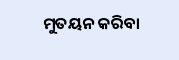ମୁତୟନ କରିବା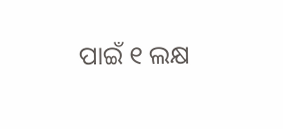ପାଇଁ ୧ ଲକ୍ଷ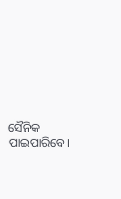ସୈନିକ ପାଇପାରିବେ।